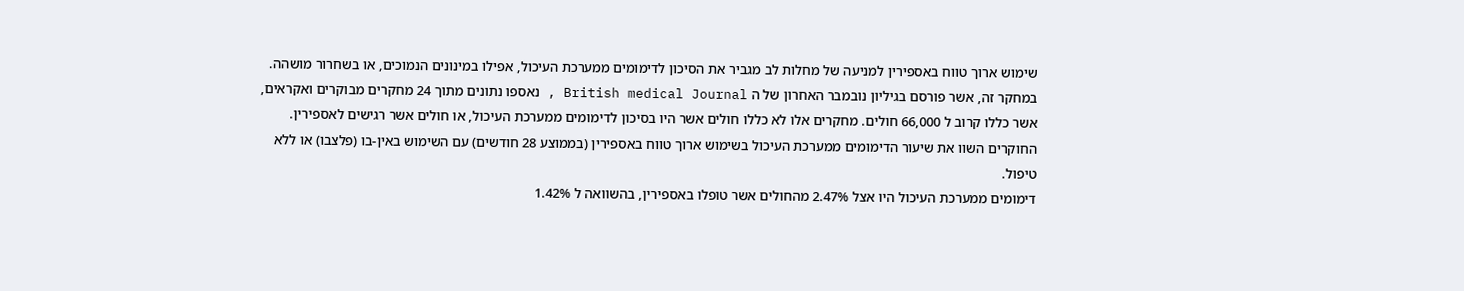שימוש ארוך טווח באספירין למניעה של מחלות לב מגביר את הסיכון לדימומים ממערכת העיכול, אפילו במינונים הנמוכים, או בשחרור מושהה.
במחקר זה, אשר פורסם בגיליון נובמבר האחרון של ה British medical Journal , נאספו נתונים מתוך 24 מחקרים מבוקרים ואקראים, אשר כללו קרוב ל 66,000 חולים. מחקרים אלו לא כללו חולים אשר היו בסיכון לדימומים ממערכת העיכול, או חולים אשר רגישים לאספירין. החוקרים השוו את שיעור הדימומים ממערכת העיכול בשימוש ארוך טווח באספירין (בממוצע 28 חודשים) עם השימוש באין-בו (פלצבו) או ללא טיפול.
דימומים ממערכת העיכול היו אצל 2.47% מהחולים אשר טופלו באספירין, בהשוואה ל 1.42%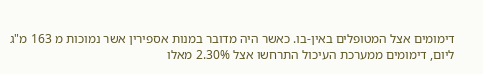דימומים אצל המטופלים באין-בו. כאשר היה מדובר במנות אספירין אשר נמוכות מ 163 מ"ג ליום, דימומים ממערכת העיכול התרחשו אצל 2.30% מאלו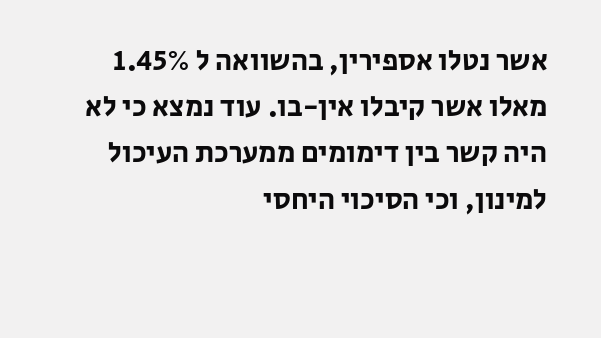אשר נטלו אספירין, בהשוואה ל 1.45% מאלו אשר קיבלו אין-בו. עוד נמצא כי לא היה קשר בין דימומים ממערכת העיכול למינון, וכי הסיכוי היחסי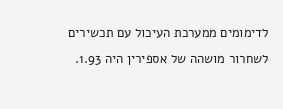לדימומים ממערכת העיכול עם תכשירים לשחרור מושהה של אספירין היה 1.93.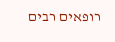רופאים רבים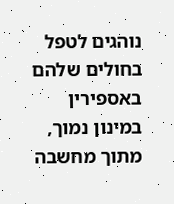נוהגים לטפל בחולים שלהם באספירין במינון נמוך, מתוך מחשבה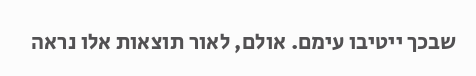שבכך ייטיבו עימם. אולם, לאור תוצאות אלו נראה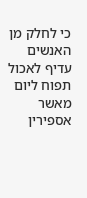כי לחלק מן האנשים עדיף לאכול תפוח ליום מאשר אספירין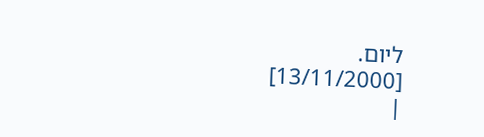ליום.
[13/11/2000]
|